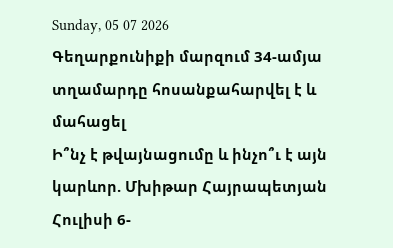Sunday, 05 07 2026
Գեղարքունիքի մարզում 34-ամյա տղամարդը հոսանքահարվել է և մահացել
Ի՞նչ է թվայնացումը և ինչո՞ւ է այն կարևոր. Մխիթար Հայրապետյան
Հուլիսի 6-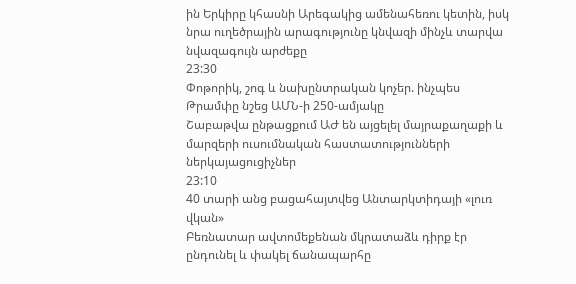ին Երկիրը կհասնի Արեգակից ամենահեռու կետին, իսկ նրա ուղեծրային արագությունը կնվազի մինչև տարվա նվազագույն արժեքը
23:30
Փոթորիկ, շոգ և նախընտրական կոչեր. ինչպես Թրամփը նշեց ԱՄՆ-ի 250-ամյակը
Շաբաթվա ընթացքում ԱԺ են այցելել մայրաքաղաքի և մարզերի ուսումնական հաստատությունների ներկայացուցիչներ
23:10
40 տարի անց բացահայտվեց Անտարկտիդայի «լուռ վկան»
Բեռնատար ավտոմեքենան մկրատաձև դիրք էր ընդունել և փակել ճանապարհը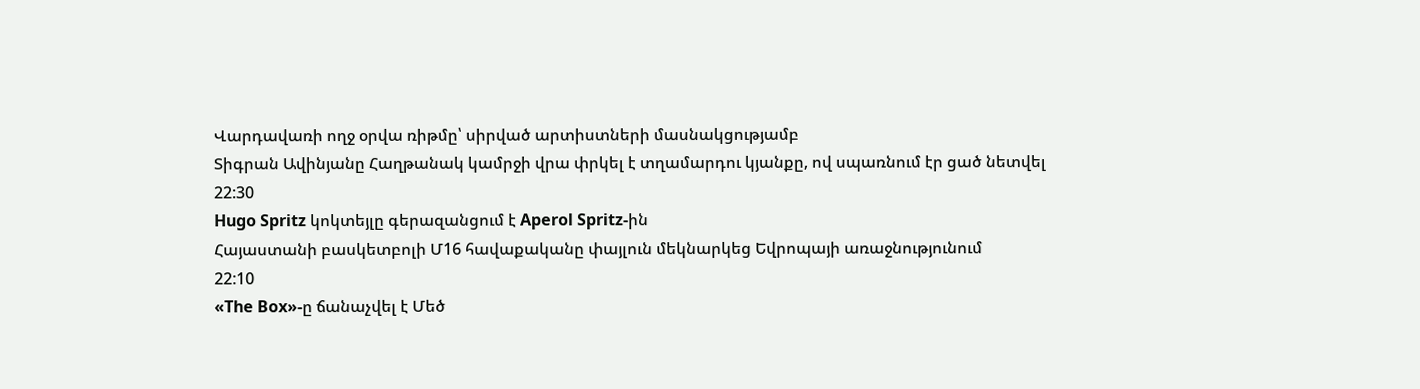Վարդավառի ողջ օրվա ռիթմը՝ սիրված արտիստների մասնակցությամբ
Տիգրան Ավինյանը Հաղթանակ կամրջի վրա փրկել է տղամարդու կյանքը, ով սպառնում էր ցած նետվել
22:30
Hugo Spritz կոկտեյլը գերազանցում է Aperol Spritz-ին
Հայաստանի բասկետբոլի Մ16 հավաքականը փայլուն մեկնարկեց Եվրոպայի առաջնությունում
22:10
«The Box»-ը ճանաչվել է Մեծ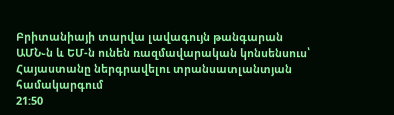Բրիտանիայի տարվա լավագույն թանգարան
ԱՄՆ֊ն և ԵՄ-ն ունեն ռազմավարական կոնսենսուս՝ Հայաստանը ներգրավելու տրանսատլանտյան համակարգում
21:50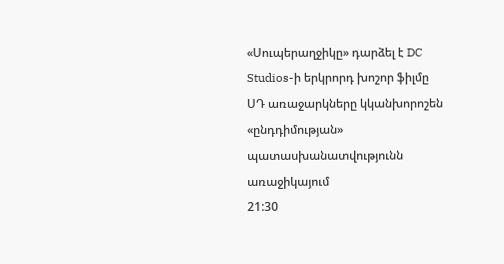«Սուպերաղջիկը» դարձել է DC Studios-ի երկրորդ խոշոր ֆիլմը
ՍԴ առաջարկները կկանխորոշեն «ընդդիմության» պատասխանատվությունն առաջիկայում
21:30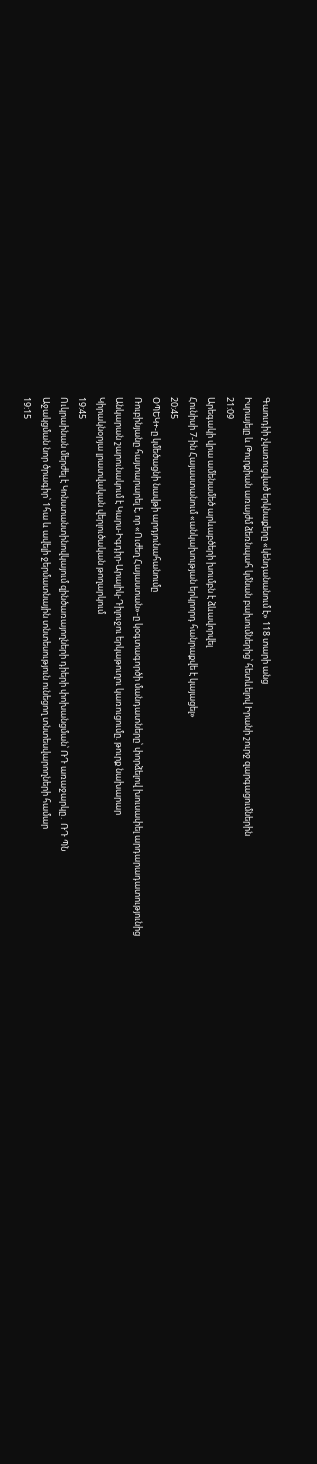Գաուդիի չկառուցված երկնաքերը «կենդանանում է» 118 տարի անց
Իսրայելը և Թուրքիան առայժմ ձեռնպահ կմնան բախումներից՝ հետևելով Իրանի շուրջ զարգացումներին
21:09
Արեգակի վրա ամենամեծ արևաբծերի խումբն է ձևավորվել
Հունիսի 7-ին Հայաստանում «անկախության երկրորդ հանրաքվե է կայացել»
20:45
ՕՊԵԿ+-ը կմեծացնի նավթի արդյունահանումը
Ռուբինյանը հայտարարել է, որ «Ուժեղ Հայաստան»-ը կօգտագործի մանդատները՝ փորձելով խուսափել արդարադատությունից
Անկարան շարունակում է Կարս-Իգդիր-Արալիկ-Դիլուջու երկաթուղու կառուցումը. թուրք նախարար
Կիրակնօրյա լրատվական վերլուծական թողարկում
19:45
Ուկրաինան մերժել է Կոնստանտինովկայում զինծառայողների դիերի փոխանցման՝ ՌԴ առաջարկը․ ՌԴ ՊՆ
Աջակցման նոր ծրագիր՝ 1հա և ավելի ջերմատնային տնտեսություն ունեցող տնտեսվարողների համար
19:15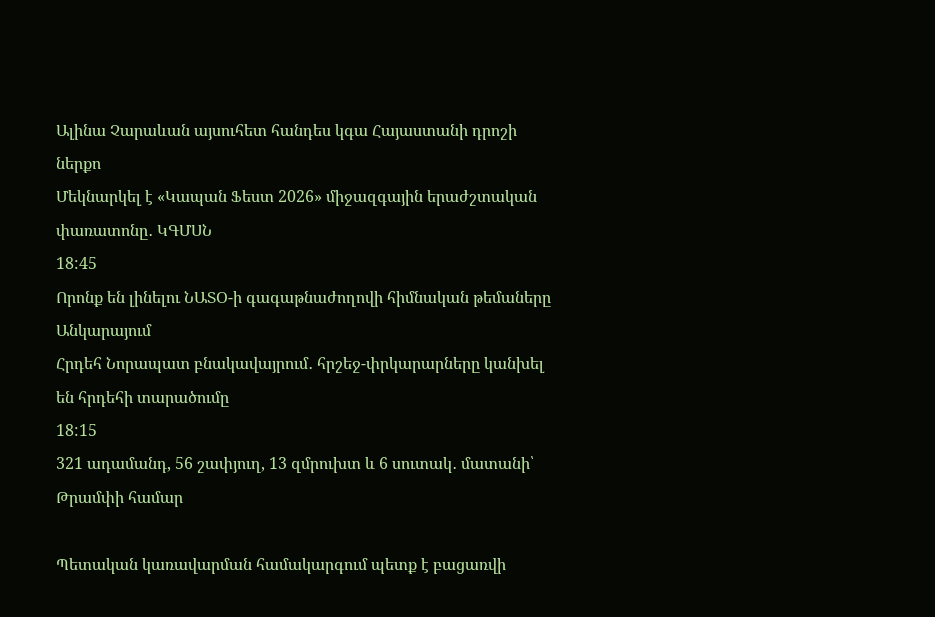Ալինա Չարաևան այսուհետ հանդես կգա Հայաստանի դրոշի ներքո
Մեկնարկել է «Կապան Ֆեստ 2026» միջազգային երաժշտական փառատոնը․ ԿԳՄՍՆ
18:45
Որոնք են լինելու ՆԱՏՕ-ի գագաթնաժողովի հիմնական թեմաները Անկարայում
Հրդեհ Նորապատ բնակավայրում․ հրշեջ-փրկարարները կանխել են հրդեհի տարածումը
18:15
321 ադամանդ, 56 շափյուղ, 13 զմրուխտ և 6 սուտակ․ մատանի՝ Թրամփի համար

Պետական կառավարման համակարգում պետք է բացառվի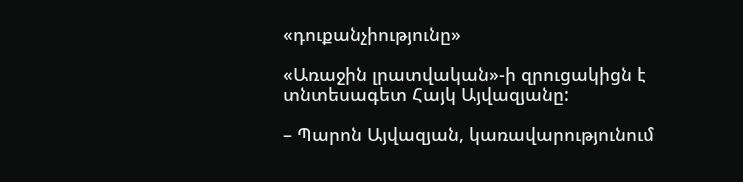«դուքանչիությունը»

«Առաջին լրատվական»-ի զրուցակիցն է տնտեսագետ Հայկ Այվազյանը:

– Պարոն Այվազյան, կառավարությունում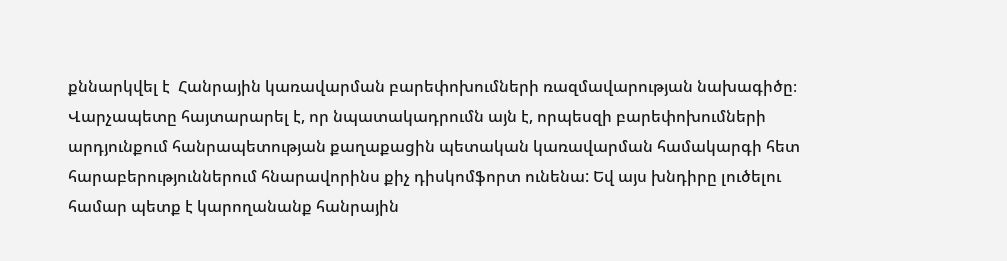քննարկվել է  Հանրային կառավարման բարեփոխումների ռազմավարության նախագիծը։ Վարչապետը հայտարարել է, որ նպատակադրումն այն է, որպեսզի բարեփոխումների արդյունքում հանրապետության քաղաքացին պետական կառավարման համակարգի հետ հարաբերություններում հնարավորինս քիչ դիսկոմֆորտ ունենա: Եվ այս խնդիրը լուծելու համար պետք է կարողանանք հանրային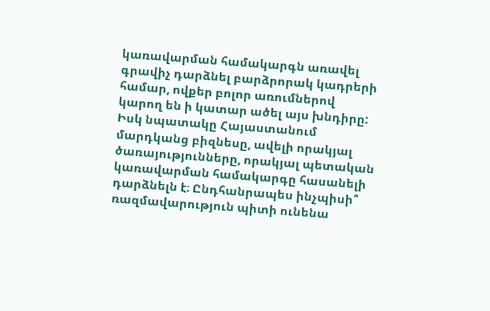կառավարման համակարգն առավել գրավիչ դարձնել բարձրորակ կադրերի համար, ովքեր բոլոր առումներով կարող են ի կատար ածել այս խնդիրը: Իսկ նպատակը Հայաստանում մարդկանց բիզնեսը, ավելի որակյալ ծառայությունները, որակյալ պետական կառավարման համակարգը հասանելի դարձնելն է։ Ընդհանրապես ինչպիսի՞ ռազմավարություն պիտի ունենա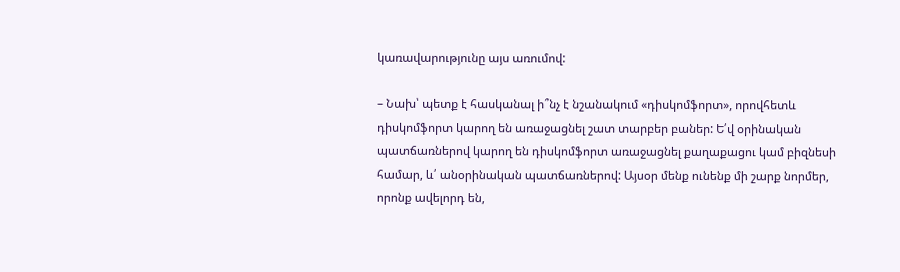կառավարությունը այս առումով:

– Նախ՝ պետք է հասկանալ ի՞նչ է նշանակում «դիսկոմֆորտ», որովհետև դիսկոմֆորտ կարող են առաջացնել շատ տարբեր բաներ: Ե՛վ օրինական պատճառներով կարող են դիսկոմֆորտ առաջացնել քաղաքացու կամ բիզնեսի համար, և՛ անօրինական պատճառներով: Այսօր մենք ունենք մի շարք նորմեր, որոնք ավելորդ են,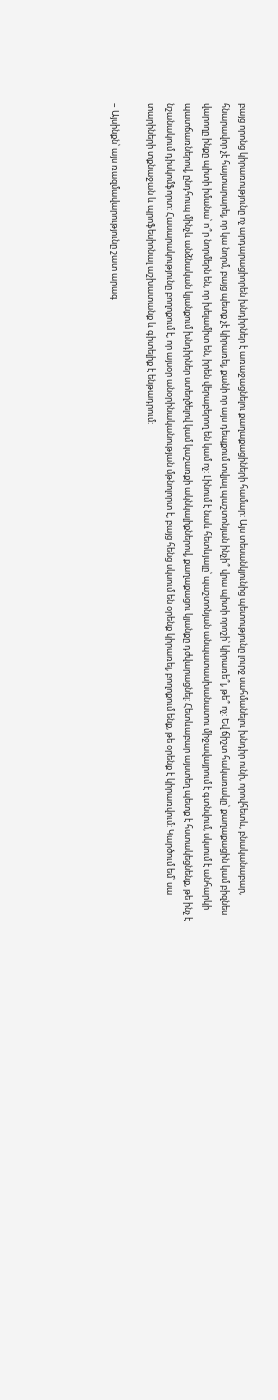բայց որոնց կիրառությունը ոչ արդարացիորեն խնդիրներ է առաջացնելու քաղաքացիների համար: Այս տեսանկյունից պետությունը լուրջ սահմանելու խնդիր ունի, որովհետև, բնականաբար, հնարավոր չէ հայտարարել, որ կա նորմ, բայց պետք չէ կիրառել, քանի որ այս դեպքում տվյալ պաշտոնյան ինչի՞ վրա պիտի որոշի՝ կիրառե՞լ, թե՞ ոչ: Եվ ճիշտ հակառակը՝ քաղաքացին կամ բիզնես վարողը ինքը պիտի իմանա՝ ո՞ր նորմերն են, որ խելամիտ են, իրեն վերաբերող են կամ ոչ: Լինում է նաև հետևյալը՝ պաշտոնյան անպատասխանատու միջավայրում է գտնվում, սկսում է անհարկի պատճառներով, ընդհուպ մինչև անձնական կյանքում խնդիրներ ստեղծելով կամ կաշառքի ակնկալիքներով, քաղաքացու կյանքը դժվարացնել: Հետևաբար այստեղ պետք է հստակեցնենք, թե ինչ է նշանակում դիսկոմֆորտ: Հասարակությունը բողոքում է, որ այսօր անօրինականության մթնոլորտ է, բայց հենց սկսում են օրենք կիրառել, բողոքում ենք, թե օրենք է կիրառվում: Կարծում եմ՝ սա տարիների տքնաջան և պրոֆեսիոնալ աշխատանք և գիտելիք է ենթադրում:

– Այսինքն՝ այս ռազմավարությունը շատ արագ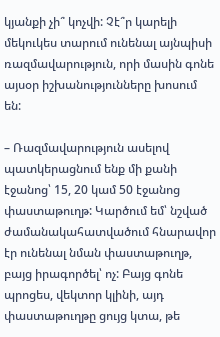կյանքի չի՞ կոչվի: Չէ՞ր կարելի մեկուկես տարում ունենալ այնպիսի ռազմավարություն, որի մասին գոնե այսօր իշխանությունները խոսում են:

– Ռազմավարություն ասելով պատկերացնում ենք մի քանի էջանոց՝ 15, 20 կամ 50 էջանոց փաստաթուղթ: Կարծում եմ՝ նշված ժամանակահատվածում հնարավոր էր ունենալ նման փաստաթուղթ, բայց իրագործել՝ ոչ: Բայց գոնե պրոցես, վեկտոր կլինի, այդ փաստաթուղթը ցույց կտա, թե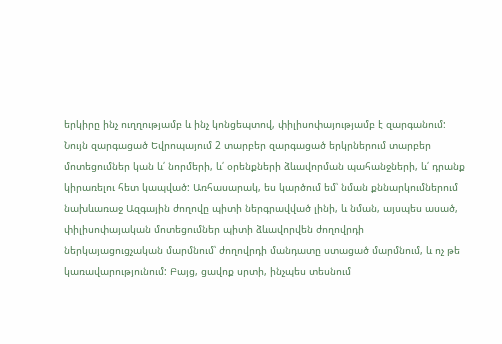երկիրը ինչ ուղղությամբ և ինչ կոնցեպտով, փիլիսոփայությամբ է զարգանում: Նույն զարգացած Եվրոպայում 2 տարբեր զարգացած երկրներում տարբեր մոտեցումներ կան և՛ նորմերի, և՛ օրենքների ձևավորման պահանջների, և՛ դրանք կիրառելու հետ կապված: Առհասարակ, ես կարծում եմ՝ նման քննարկումներում նախևառաջ Ազգային ժողովը պիտի ներգրավված լինի, և նման, այսպես ասած, փիլիսոփայական մոտեցումներ պիտի ձևավորվեն ժողովրդի ներկայացուցչական մարմնում՝ ժողովրդի մանդատը ստացած մարմնում, և ոչ թե կառավարությունում: Բայց, ցավոք սրտի, ինչպես տեսնում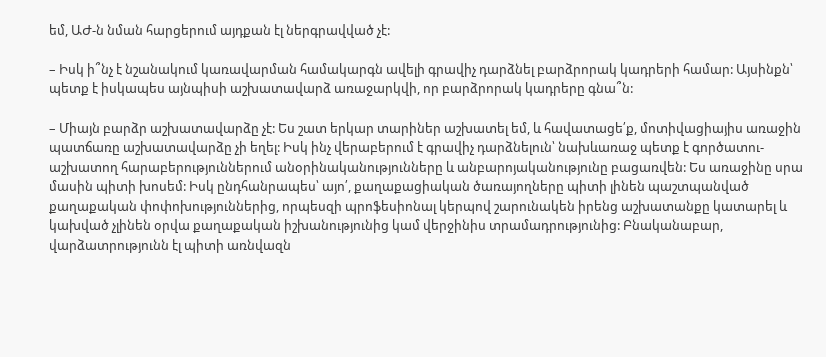եմ, ԱԺ-ն նման հարցերում այդքան էլ ներգրավված չէ:

– Իսկ ի՞նչ է նշանակում կառավարման համակարգն ավելի գրավիչ դարձնել բարձրորակ կադրերի համար: Այսինքն՝ պետք է իսկապես այնպիսի աշխատավարձ առաջարկվի, որ բարձրորակ կադրերը գնա՞ն:

– Միայն բարձր աշխատավարձը չէ: Ես շատ երկար տարիներ աշխատել եմ, և հավատացե՛ք, մոտիվացիայիս առաջին պատճառը աշխատավարձը չի եղել: Իսկ ինչ վերաբերում է գրավիչ դարձնելուն՝ նախևառաջ պետք է գործատու-աշխատող հարաբերություններում անօրինականությունները և անբարոյականությունը բացառվեն: Ես առաջինը սրա մասին պիտի խոսեմ: Իսկ ընդհանրապես՝ այո՛, քաղաքացիական ծառայողները պիտի լինեն պաշտպանված քաղաքական փոփոխություններից, որպեսզի պրոֆեսիոնալ կերպով շարունակեն իրենց աշխատանքը կատարել և կախված չլինեն օրվա քաղաքական իշխանությունից կամ վերջինիս տրամադրությունից: Բնականաբար, վարձատրությունն էլ պիտի առնվազն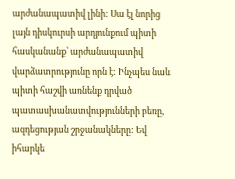արժանապատիվ լինի: Սա էլ նորից լայն դիսկուրսի արդյունքում պիտի հասկանանք՝ արժանապատիվ վարձատրությունը որն է: Ինչպես նաև պիտի հաշվի առնենք դրված պատասխանատվությունների բեռը, ազդեցության շրջանակները: Եվ իհարկե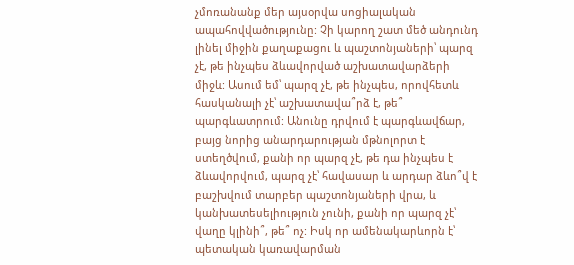չմոռանանք մեր այսօրվա սոցիալական ապահովվածությունը: Չի կարող շատ մեծ անդունդ լինել միջին քաղաքացու և պաշտոնյաների՝ պարզ չէ, թե ինչպես ձևավորված աշխատավարձերի միջև: Ասում եմ՝ պարզ չէ, թե ինչպես, որովհետև հասկանալի չէ՝ աշխատավա՞րձ է, թե՞ պարգևատրում: Անունը դրվում է պարգևավճար, բայց նորից անարդարության մթնոլորտ է ստեղծվում, քանի որ պարզ չէ, թե դա ինչպես է ձևավորվում, պարզ չէ՝ հավասար և արդար ձևո՞վ է բաշխվում տարբեր պաշտոնյաների վրա, և կանխատեսելիություն չունի, քանի որ պարզ չէ՝ վաղը կլինի՞, թե՞ ոչ: Իսկ որ ամենակարևորն է՝ պետական կառավարման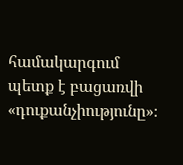համակարգում պետք է բացառվի «դուքանչիությունը»։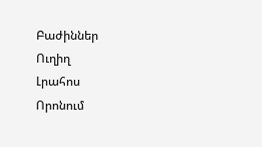Բաժիններ
Ուղիղ
Լրահոս
Որոնում